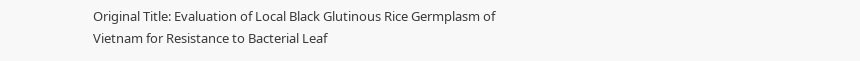Original Title: Evaluation of Local Black Glutinous Rice Germplasm of Vietnam for Resistance to Bacterial Leaf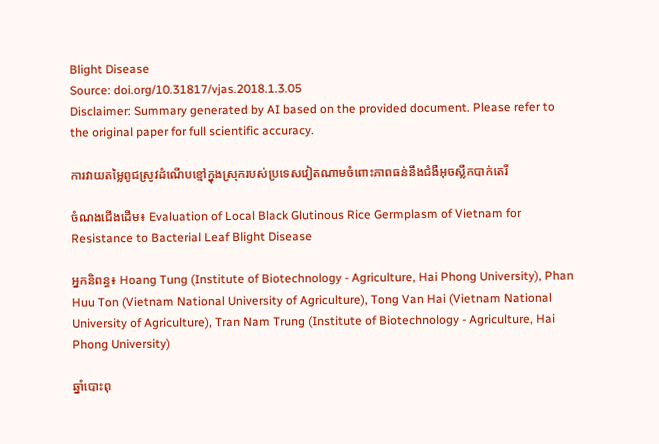Blight Disease
Source: doi.org/10.31817/vjas.2018.1.3.05
Disclaimer: Summary generated by AI based on the provided document. Please refer to the original paper for full scientific accuracy.

ការវាយតម្លៃពូជស្រូវដំណើបខ្មៅក្នុងស្រុករបស់ប្រទេសវៀតណាមចំពោះភាពធន់នឹងជំងឺអុចស្លឹកបាក់តេរី

ចំណងជើងដើម៖ Evaluation of Local Black Glutinous Rice Germplasm of Vietnam for Resistance to Bacterial Leaf Blight Disease

អ្នកនិពន្ធ៖ Hoang Tung (Institute of Biotechnology - Agriculture, Hai Phong University), Phan Huu Ton (Vietnam National University of Agriculture), Tong Van Hai (Vietnam National University of Agriculture), Tran Nam Trung (Institute of Biotechnology - Agriculture, Hai Phong University)

ឆ្នាំបោះពុ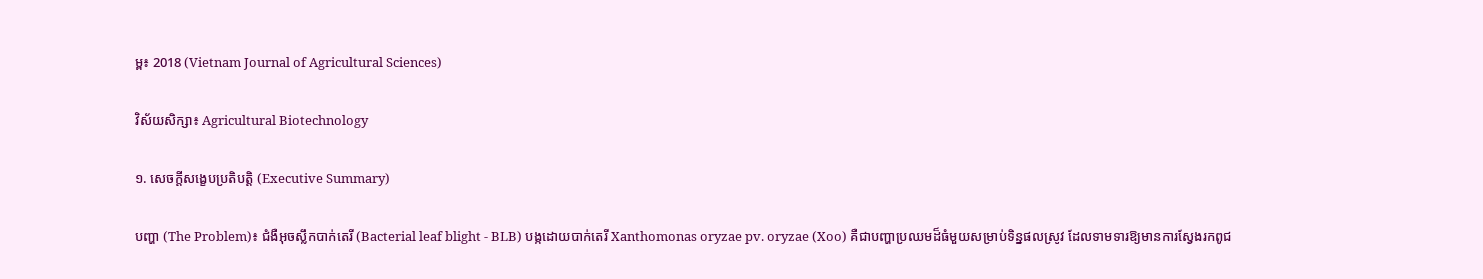ម្ព៖ 2018 (Vietnam Journal of Agricultural Sciences)

វិស័យសិក្សា៖ Agricultural Biotechnology

១. សេចក្តីសង្ខេបប្រតិបត្តិ (Executive Summary)

បញ្ហា (The Problem)៖ ជំងឺអុចស្លឹកបាក់តេរី (Bacterial leaf blight - BLB) បង្កដោយបាក់តេរី Xanthomonas oryzae pv. oryzae (Xoo) គឺជាបញ្ហាប្រឈមដ៏ធំមួយសម្រាប់ទិន្នផលស្រូវ ដែលទាមទារឱ្យមានការស្វែងរកពូជ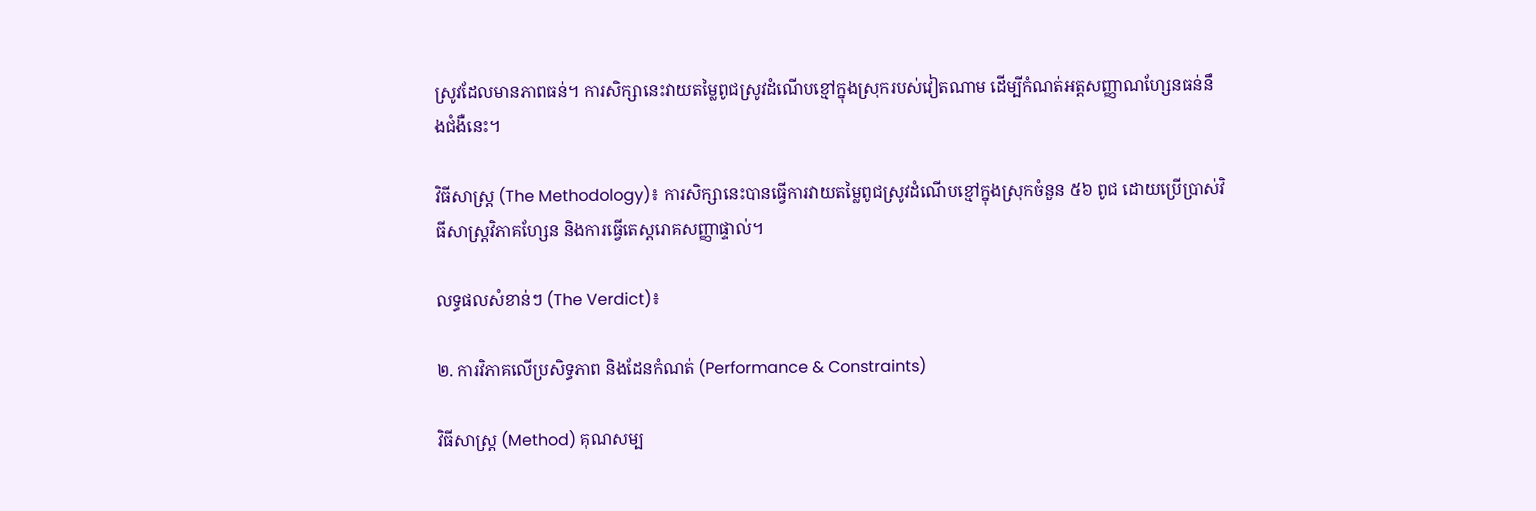ស្រូវដែលមានភាពធន់។ ការសិក្សានេះវាយតម្លៃពូជស្រូវដំណើបខ្មៅក្នុងស្រុករបស់វៀតណាម ដើម្បីកំណត់អត្តសញ្ញាណហ្សែនធន់នឹងជំងឺនេះ។

វិធីសាស្ត្រ (The Methodology)៖ ការសិក្សានេះបានធ្វើការវាយតម្លៃពូជស្រូវដំណើបខ្មៅក្នុងស្រុកចំនួន ៥៦ ពូជ ដោយប្រើប្រាស់វិធីសាស្ត្រវិភាគហ្សែន និងការធ្វើតេស្តរោគសញ្ញាផ្ទាល់។

លទ្ធផលសំខាន់ៗ (The Verdict)៖

២. ការវិភាគលើប្រសិទ្ធភាព និងដែនកំណត់ (Performance & Constraints)

វិធីសាស្ត្រ (Method) គុណសម្ប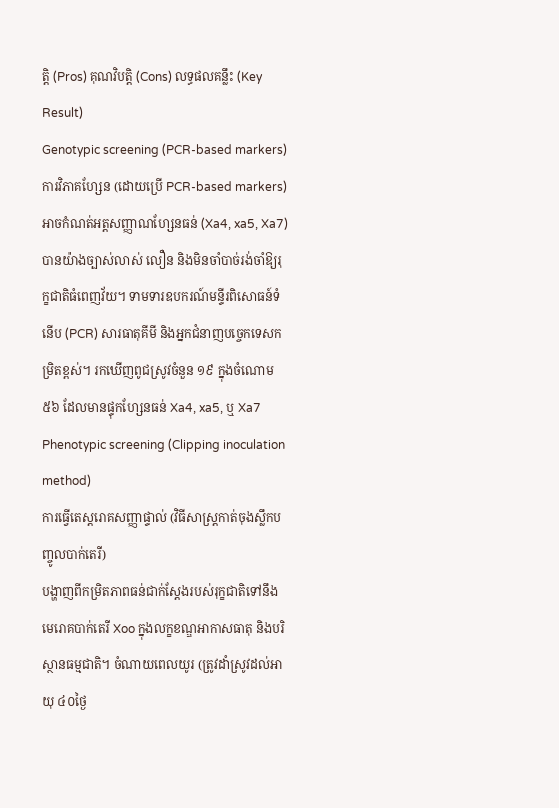ត្តិ (Pros) គុណវិបត្តិ (Cons) លទ្ធផលគន្លឹះ (Key Result)
Genotypic screening (PCR-based markers)
ការវិភាគហ្សែន (ដោយប្រើ PCR-based markers)
អាចកំណត់អត្តសញ្ញាណហ្សែនធន់ (Xa4, xa5, Xa7) បានយ៉ាងច្បាស់លាស់ លឿន និងមិនចាំបាច់រង់ចាំឱ្យរុក្ខជាតិធំពេញវ័យ។ ទាមទារឧបករណ៍មន្ទីរពិសោធន៍ទំនើប (PCR) សារធាតុគីមី និងអ្នកជំនាញបច្ចេកទេសកម្រិតខ្ពស់។ រកឃើញពូជស្រូវចំនួន ១៩ ក្នុងចំណោម ៥៦ ដែលមានផ្ទុកហ្សែនធន់ Xa4, xa5, ឬ Xa7
Phenotypic screening (Clipping inoculation method)
ការធ្វើតេស្តរោគសញ្ញាផ្ទាល់ (វិធីសាស្ត្រកាត់ចុងស្លឹកបញ្ចូលបាក់តេរី)
បង្ហាញពីកម្រិតភាពធន់ជាក់ស្តែងរបស់រុក្ខជាតិទៅនឹងមេរោគបាក់តេរី Xoo ក្នុងលក្ខខណ្ឌអាកាសធាតុ និងបរិស្ថានធម្មជាតិ។ ចំណាយពេលយូរ (ត្រូវដាំស្រូវដល់អាយុ ៤០ថ្ងៃ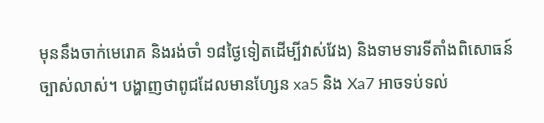មុននឹងចាក់មេរោគ និងរង់ចាំ ១៨ថ្ងៃទៀតដើម្បីវាស់វែង) និងទាមទារទីតាំងពិសោធន៍ច្បាស់លាស់។ បង្ហាញថាពូជដែលមានហ្សែន xa5 និង Xa7 អាចទប់ទល់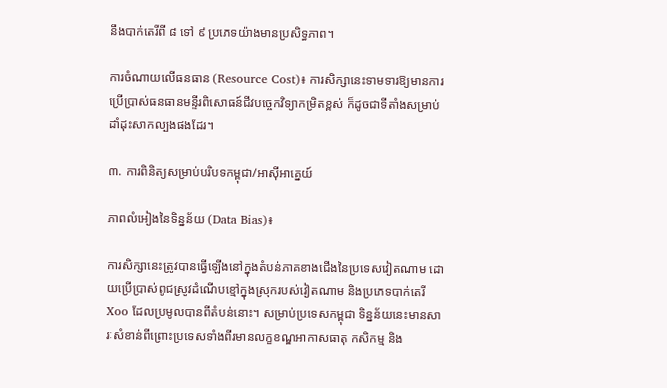នឹងបាក់តេរីពី ៨ ទៅ ៩ ប្រភេទយ៉ាងមានប្រសិទ្ធភាព។

ការចំណាយលើធនធាន (Resource Cost)៖ ការសិក្សានេះទាមទារឱ្យមានការប្រើប្រាស់ធនធានមន្ទីរពិសោធន៍ជីវបច្ចេកវិទ្យាកម្រិតខ្ពស់ ក៏ដូចជាទីតាំងសម្រាប់ដាំដុះសាកល្បងផងដែរ។

៣. ការពិនិត្យសម្រាប់បរិបទកម្ពុជា/អាស៊ីអាគ្នេយ៍

ភាពលំអៀងនៃទិន្នន័យ (Data Bias)៖

ការសិក្សានេះត្រូវបានធ្វើឡើងនៅក្នុងតំបន់ភាគខាងជើងនៃប្រទេសវៀតណាម ដោយប្រើប្រាស់ពូជស្រូវដំណើបខ្មៅក្នុងស្រុករបស់វៀតណាម និងប្រភេទបាក់តេរី Xoo ដែលប្រមូលបានពីតំបន់នោះ។ សម្រាប់ប្រទេសកម្ពុជា ទិន្នន័យនេះមានសារៈសំខាន់ពីព្រោះប្រទេសទាំងពីរមានលក្ខខណ្ឌអាកាសធាតុ កសិកម្ម និង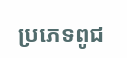ប្រភេទពូជ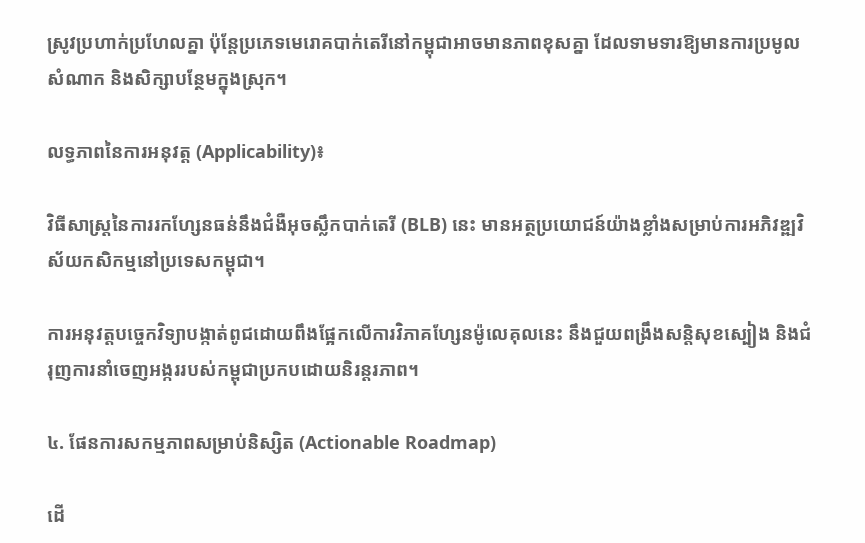ស្រូវប្រហាក់ប្រហែលគ្នា ប៉ុន្តែប្រភេទមេរោគបាក់តេរីនៅកម្ពុជាអាចមានភាពខុសគ្នា ដែលទាមទារឱ្យមានការប្រមូលសំណាក និងសិក្សាបន្ថែមក្នុងស្រុក។

លទ្ធភាពនៃការអនុវត្ត (Applicability)៖

វិធីសាស្ត្រនៃការរកហ្សែនធន់នឹងជំងឺអុចស្លឹកបាក់តេរី (BLB) នេះ មានអត្ថប្រយោជន៍យ៉ាងខ្លាំងសម្រាប់ការអភិវឌ្ឍវិស័យកសិកម្មនៅប្រទេសកម្ពុជា។

ការអនុវត្តបច្ចេកវិទ្យាបង្កាត់ពូជដោយពឹងផ្អែកលើការវិភាគហ្សែនម៉ូលេគុលនេះ នឹងជួយពង្រឹងសន្តិសុខស្បៀង និងជំរុញការនាំចេញអង្កររបស់កម្ពុជាប្រកបដោយនិរន្តរភាព។

៤. ផែនការសកម្មភាពសម្រាប់និស្សិត (Actionable Roadmap)

ដើ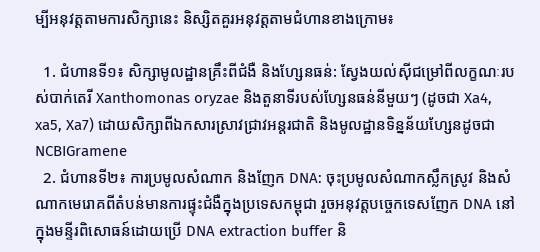ម្បីអនុវត្តតាមការសិក្សានេះ និស្សិតគួរអនុវត្តតាមជំហានខាងក្រោម៖

  1. ជំហានទី១៖ សិក្សាមូលដ្ឋានគ្រឹះពីជំងឺ និងហ្សែនធន់: ស្វែងយល់ស៊ីជម្រៅពីលក្ខណៈរបស់បាក់តេរី Xanthomonas oryzae និងតួនាទីរបស់ហ្សែនធន់នីមួយៗ (ដូចជា Xa4, xa5, Xa7) ដោយសិក្សាពីឯកសារស្រាវជ្រាវអន្តរជាតិ និងមូលដ្ឋានទិន្នន័យហ្សែនដូចជា NCBIGramene
  2. ជំហានទី២៖ ការប្រមូលសំណាក និងញែក DNA: ចុះប្រមូលសំណាកស្លឹកស្រូវ និងសំណាកមេរោគពីតំបន់មានការផ្ទុះជំងឺក្នុងប្រទេសកម្ពុជា រួចអនុវត្តបច្ចេកទេសញែក DNA នៅក្នុងមន្ទីរពិសោធន៍ដោយប្រើ DNA extraction buffer និ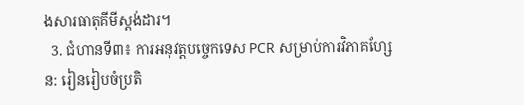ងសារធាតុគីមីស្តង់ដារ។
  3. ជំហានទី៣៖ ការអនុវត្តបច្ចេកទេស PCR សម្រាប់ការវិភាគហ្សែន: រៀនរៀបចំប្រតិ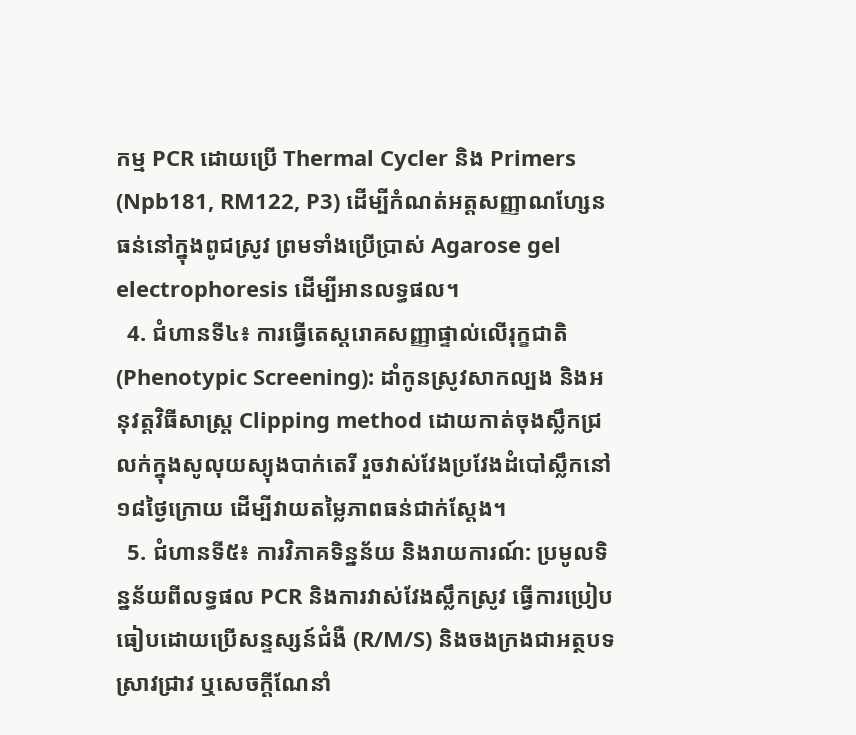កម្ម PCR ដោយប្រើ Thermal Cycler និង Primers (Npb181, RM122, P3) ដើម្បីកំណត់អត្តសញ្ញាណហ្សែនធន់នៅក្នុងពូជស្រូវ ព្រមទាំងប្រើប្រាស់ Agarose gel electrophoresis ដើម្បីអានលទ្ធផល។
  4. ជំហានទី៤៖ ការធ្វើតេស្តរោគសញ្ញាផ្ទាល់លើរុក្ខជាតិ (Phenotypic Screening): ដាំកូនស្រូវសាកល្បង និងអនុវត្តវិធីសាស្ត្រ Clipping method ដោយកាត់ចុងស្លឹកជ្រលក់ក្នុងសូលុយស្យុងបាក់តេរី រួចវាស់វែងប្រវែងដំបៅស្លឹកនៅ១៨ថ្ងៃក្រោយ ដើម្បីវាយតម្លៃភាពធន់ជាក់ស្តែង។
  5. ជំហានទី៥៖ ការវិភាគទិន្នន័យ និងរាយការណ៍: ប្រមូលទិន្នន័យពីលទ្ធផល PCR និងការវាស់វែងស្លឹកស្រូវ ធ្វើការប្រៀបធៀបដោយប្រើសន្ទស្សន៍ជំងឺ (R/M/S) និងចងក្រងជាអត្ថបទស្រាវជ្រាវ ឬសេចក្តីណែនាំ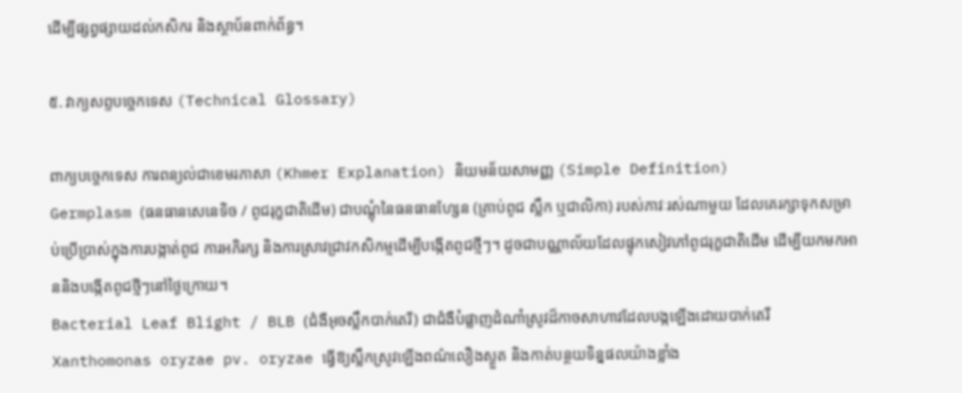ដើម្បីផ្សព្វផ្សាយដល់កសិករ និងស្ថាប័នពាក់ព័ន្ធ។

៥. វាក្យសព្ទបច្ចេកទេស (Technical Glossary)

ពាក្យបច្ចេកទេស ការពន្យល់ជាខេមរភាសា (Khmer Explanation) និយមន័យសាមញ្ញ (Simple Definition)
Germplasm (ធនធានសេនេទិច / ពូជរុក្ខជាតិដើម) ជាបណ្តុំនៃធនធានហ្សែន (គ្រាប់ពូជ ស្លឹក ឬជាលិកា) របស់ភាវៈរស់ណាមួយ ដែលគេរក្សាទុកសម្រាប់ប្រើប្រាស់ក្នុងការបង្កាត់ពូជ ការអភិរក្ស និងការស្រាវជ្រាវកសិកម្មដើម្បីបង្កើតពូជថ្មីៗ។ ដូចជាបណ្ណាល័យដែលផ្ទុកសៀវភៅពូជរុក្ខជាតិដើម ដើម្បីយកមកអាននិងបង្កើតពូជថ្មីៗនៅថ្ងៃក្រោយ។
Bacterial Leaf Blight / BLB (ជំងឺអុចស្លឹកបាក់តេរី) ជាជំងឺបំផ្លាញដំណាំស្រូវដ៏កាចសាហាវដែលបង្កឡើងដោយបាក់តេរី Xanthomonas oryzae pv. oryzae ធ្វើឱ្យស្លឹកស្រូវឡើងពណ៌លឿងស្ងួត និងកាត់បន្ថយទិន្នផលយ៉ាងខ្លាំង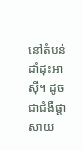នៅតំបន់ដាំដុះអាស៊ី។ ដូចជាជំងឺផ្តាសាយ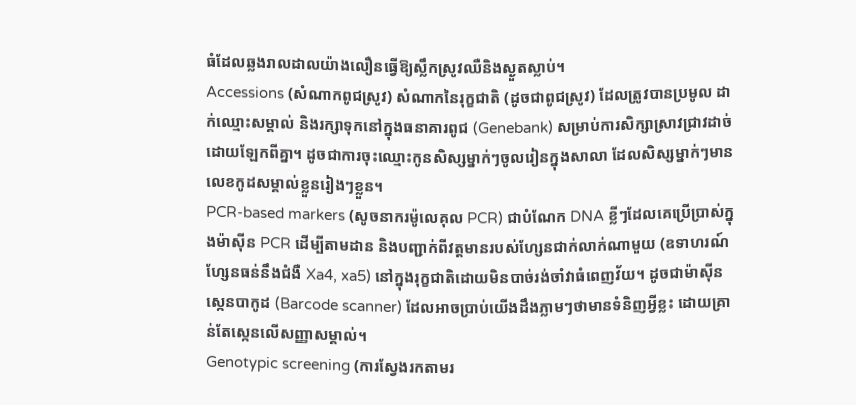ធំដែលឆ្លងរាលដាលយ៉ាងលឿនធ្វើឱ្យស្លឹកស្រូវឈឺនិងស្ងួតស្លាប់។
Accessions (សំណាកពូជស្រូវ) សំណាកនៃរុក្ខជាតិ (ដូចជាពូជស្រូវ) ដែលត្រូវបានប្រមូល ដាក់ឈ្មោះសម្គាល់ និងរក្សាទុកនៅក្នុងធនាគារពូជ (Genebank) សម្រាប់ការសិក្សាស្រាវជ្រាវដាច់ដោយឡែកពីគ្នា។ ដូចជាការចុះឈ្មោះកូនសិស្សម្នាក់ៗចូលរៀនក្នុងសាលា ដែលសិស្សម្នាក់ៗមានលេខកូដសម្គាល់ខ្លួនរៀងៗខ្លួន។
PCR-based markers (សូចនាករម៉ូលេគុល PCR) ជាបំណែក DNA ខ្លីៗដែលគេប្រើប្រាស់ក្នុងម៉ាស៊ីន PCR ដើម្បីតាមដាន និងបញ្ជាក់ពីវត្តមានរបស់ហ្សែនជាក់លាក់ណាមួយ (ឧទាហរណ៍ ហ្សែនធន់នឹងជំងឺ Xa4, xa5) នៅក្នុងរុក្ខជាតិដោយមិនបាច់រង់ចាំវាធំពេញវ័យ។ ដូចជាម៉ាស៊ីនស្កេនបាកូដ (Barcode scanner) ដែលអាចប្រាប់យើងដឹងភ្លាមៗថាមានទំនិញអ្វីខ្លះ ដោយគ្រាន់តែស្កេនលើសញ្ញាសម្គាល់។
Genotypic screening (ការស្វែងរកតាមរ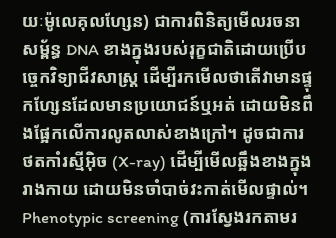យៈម៉ូលេគុលហ្សែន) ជាការពិនិត្យមើលរចនាសម្ព័ន្ធ DNA ខាងក្នុងរបស់រុក្ខជាតិដោយប្រើបច្ចេកវិទ្យាជីវសាស្ត្រ ដើម្បីរកមើលថាតើវាមានផ្ទុកហ្សែនដែលមានប្រយោជន៍ឬអត់ ដោយមិនពឹងផ្អែកលើការលូតលាស់ខាងក្រៅ។ ដូចជាការថតកាំរស្មីអ៊ិច (X-ray) ដើម្បីមើលឆ្អឹងខាងក្នុងរាងកាយ ដោយមិនចាំបាច់វះកាត់មើលផ្ទាល់។
Phenotypic screening (ការស្វែងរកតាមរ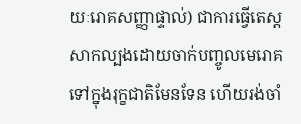យៈរោគសញ្ញាផ្ទាល់) ជាការធ្វើតេស្តសាកល្បងដោយចាក់បញ្ចូលមេរោគទៅក្នុងរុក្ខជាតិមែនទែន ហើយរង់ចាំ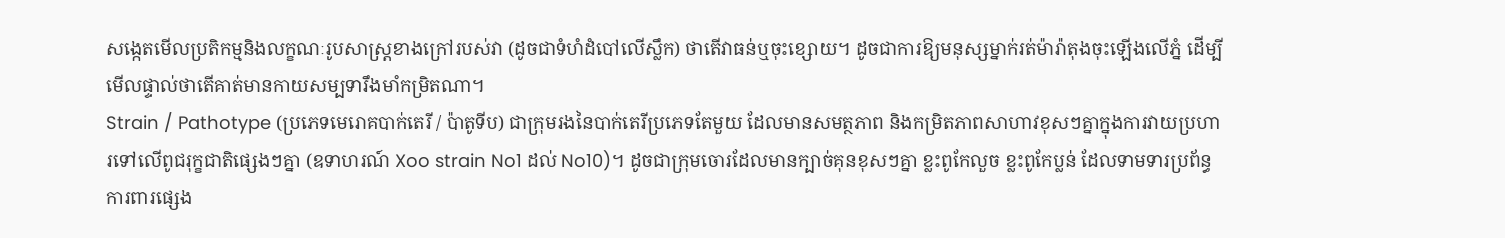សង្កេតមើលប្រតិកម្មនិងលក្ខណៈរូបសាស្ត្រខាងក្រៅរបស់វា (ដូចជាទំហំដំបៅលើស្លឹក) ថាតើវាធន់ឬចុះខ្សោយ។ ដូចជាការឱ្យមនុស្សម្នាក់រត់ម៉ារ៉ាតុងចុះឡើងលើភ្នំ ដើម្បីមើលផ្ទាល់ថាតើគាត់មានកាយសម្បទារឹងមាំកម្រិតណា។
Strain / Pathotype (ប្រភេទមេរោគបាក់តេរី / ប៉ាតូទីប) ជាក្រុមរងនៃបាក់តេរីប្រភេទតែមួយ ដែលមានសមត្ថភាព និងកម្រិតភាពសាហាវខុសៗគ្នាក្នុងការវាយប្រហារទៅលើពូជរុក្ខជាតិផ្សេងៗគ្នា (ឧទាហរណ៍ Xoo strain No1 ដល់ No10)។ ដូចជាក្រុមចោរដែលមានក្បាច់គុនខុសៗគ្នា ខ្លះពូកែលួច ខ្លះពូកែប្លន់ ដែលទាមទារប្រព័ន្ធការពារផ្សេង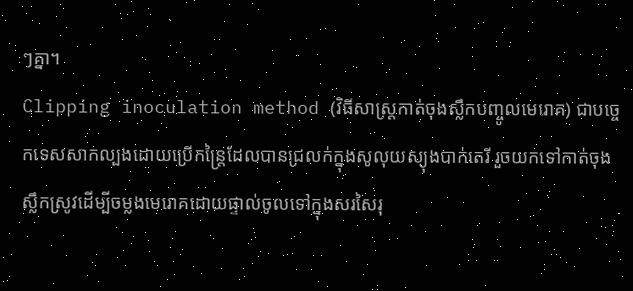ៗគ្នា។
Clipping inoculation method (វិធីសាស្ត្រកាត់ចុងស្លឹកបញ្ចូលមេរោគ) ជាបច្ចេកទេសសាកល្បងដោយប្រើកន្ត្រៃដែលបានជ្រលក់ក្នុងសូលុយស្យុងបាក់តេរី រួចយកទៅកាត់ចុងស្លឹកស្រូវដើម្បីចម្លងមេរោគដោយផ្ទាល់ចូលទៅក្នុងសរសៃរុ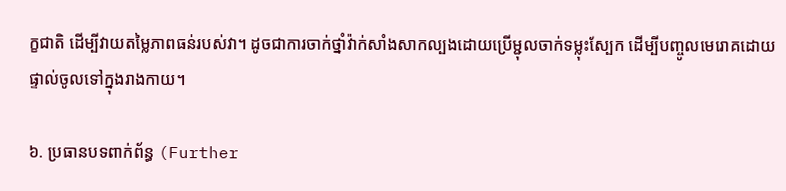ក្ខជាតិ ដើម្បីវាយតម្លៃភាពធន់របស់វា។ ដូចជាការចាក់ថ្នាំវ៉ាក់សាំងសាកល្បងដោយប្រើម្ជុលចាក់ទម្លុះស្បែក ដើម្បីបញ្ចូលមេរោគដោយផ្ទាល់ចូលទៅក្នុងរាងកាយ។

៦. ប្រធានបទពាក់ព័ន្ធ (Further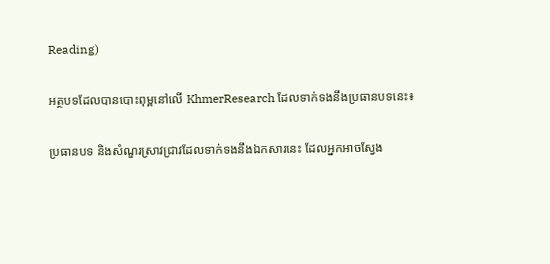Reading)

អត្ថបទដែលបានបោះពុម្ពនៅលើ KhmerResearch ដែលទាក់ទងនឹងប្រធានបទនេះ៖

ប្រធានបទ និងសំណួរស្រាវជ្រាវដែលទាក់ទងនឹងឯកសារនេះ ដែលអ្នកអាចស្វែង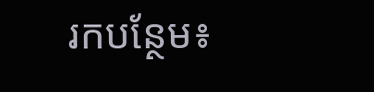រកបន្ថែម៖